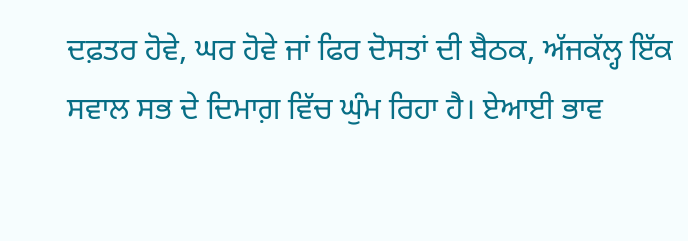ਦਫ਼ਤਰ ਹੋਵੇ, ਘਰ ਹੋਵੇ ਜਾਂ ਫਿਰ ਦੋਸਤਾਂ ਦੀ ਬੈਠਕ, ਅੱਜਕੱਲ੍ਹ ਇੱਕ ਸਵਾਲ ਸਭ ਦੇ ਦਿਮਾਗ਼ ਵਿੱਚ ਘੁੰਮ ਰਿਹਾ ਹੈ। ਏਆਈ ਭਾਵ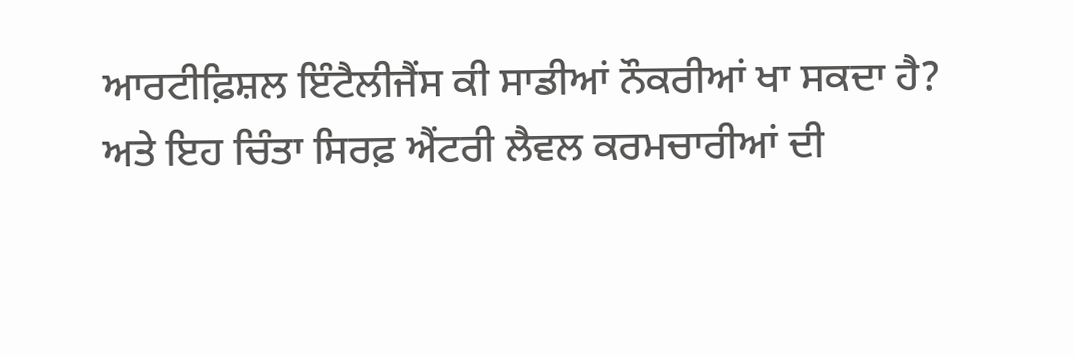ਆਰਟੀਫ਼ਿਸ਼ਲ ਇੰਟੈਲੀਜੈਂਸ ਕੀ ਸਾਡੀਆਂ ਨੌਕਰੀਆਂ ਖਾ ਸਕਦਾ ਹੈ?
ਅਤੇ ਇਹ ਚਿੰਤਾ ਸਿਰਫ਼ ਐਂਟਰੀ ਲੈਵਲ ਕਰਮਚਾਰੀਆਂ ਦੀ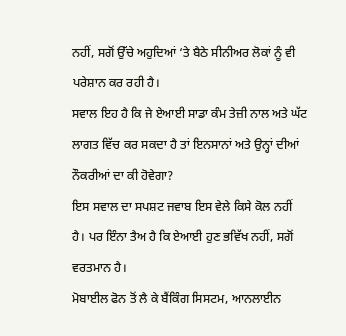ਨਹੀਂ, ਸਗੋਂ ਉੱਚੇ ਅਹੁਦਿਆਂ ‘ਤੇ ਬੈਠੇ ਸੀਨੀਅਰ ਲੋਕਾਂ ਨੂੰ ਵੀ ਪਰੇਸ਼ਾਨ ਕਰ ਰਹੀ ਹੈ।
ਸਵਾਲ ਇਹ ਹੈ ਕਿ ਜੇ ਏਆਈ ਸਾਡਾ ਕੰਮ ਤੇਜ਼ੀ ਨਾਲ ਅਤੇ ਘੱਟ ਲਾਗਤ ਵਿੱਚ ਕਰ ਸਕਦਾ ਹੈ ਤਾਂ ਇਨਸਾਨਾਂ ਅਤੇ ਉਨ੍ਹਾਂ ਦੀਆਂ ਨੌਕਰੀਆਂ ਦਾ ਕੀ ਹੋਵੇਗਾ?
ਇਸ ਸਵਾਲ ਦਾ ਸਪਸ਼ਟ ਜਵਾਬ ਇਸ ਵੇਲੇ ਕਿਸੇ ਕੋਲ ਨਹੀਂ ਹੈ। ਪਰ ਇੰਨਾ ਤੈਅ ਹੈ ਕਿ ਏਆਈ ਹੁਣ ਭਵਿੱਖ ਨਹੀਂ, ਸਗੋਂ ਵਰਤਮਾਨ ਹੈ।
ਮੋਬਾਈਲ ਫੋਨ ਤੋਂ ਲੈ ਕੇ ਬੈਂਕਿੰਗ ਸਿਸਟਮ, ਆਨਲਾਈਨ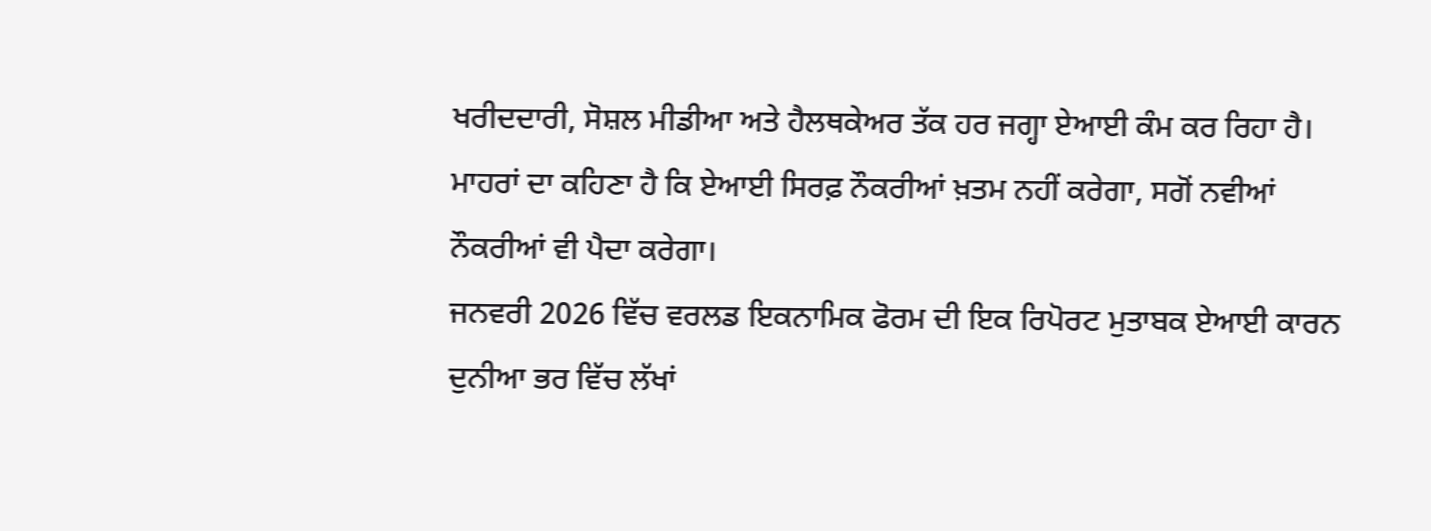ਖਰੀਦਦਾਰੀ, ਸੋਸ਼ਲ ਮੀਡੀਆ ਅਤੇ ਹੈਲਥਕੇਅਰ ਤੱਕ ਹਰ ਜਗ੍ਹਾ ਏਆਈ ਕੰਮ ਕਰ ਰਿਹਾ ਹੈ।
ਮਾਹਰਾਂ ਦਾ ਕਹਿਣਾ ਹੈ ਕਿ ਏਆਈ ਸਿਰਫ਼ ਨੌਕਰੀਆਂ ਖ਼ਤਮ ਨਹੀਂ ਕਰੇਗਾ, ਸਗੋਂ ਨਵੀਆਂ ਨੌਕਰੀਆਂ ਵੀ ਪੈਦਾ ਕਰੇਗਾ।
ਜਨਵਰੀ 2026 ਵਿੱਚ ਵਰਲਡ ਇਕਨਾਮਿਕ ਫੋਰਮ ਦੀ ਇਕ ਰਿਪੋਰਟ ਮੁਤਾਬਕ ਏਆਈ ਕਾਰਨ ਦੁਨੀਆ ਭਰ ਵਿੱਚ ਲੱਖਾਂ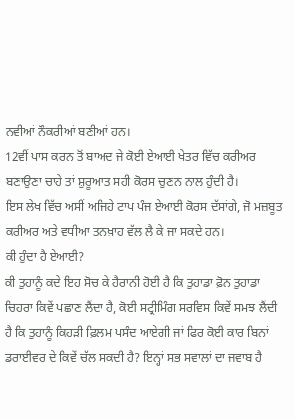ਨਵੀਆਂ ਨੌਕਰੀਆਂ ਬਣੀਆਂ ਹਨ।
12ਵੀਂ ਪਾਸ ਕਰਨ ਤੋਂ ਬਾਅਦ ਜੇ ਕੋਈ ਏਆਈ ਖੇਤਰ ਵਿੱਚ ਕਰੀਅਰ ਬਣਾਉਣਾ ਚਾਹੇ ਤਾਂ ਸ਼ੁਰੂਆਤ ਸਹੀ ਕੋਰਸ ਚੁਣਨ ਨਾਲ ਹੁੰਦੀ ਹੈ।
ਇਸ ਲੇਖ ਵਿੱਚ ਅਸੀਂ ਅਜਿਹੇ ਟਾਪ ਪੰਜ ਏਆਈ ਕੋਰਸ ਦੱਸਾਂਗੇ, ਜੋ ਮਜ਼ਬੂਤ ਕਰੀਅਰ ਅਤੇ ਵਧੀਆ ਤਨਖ਼ਾਹ ਵੱਲ ਲੈ ਕੇ ਜਾ ਸਕਦੇ ਹਨ।
ਕੀ ਹੁੰਦਾ ਹੈ ਏਆਈ?
ਕੀ ਤੁਹਾਨੂੰ ਕਦੇ ਇਹ ਸੋਚ ਕੇ ਹੈਰਾਨੀ ਹੋਈ ਹੈ ਕਿ ਤੁਹਾਡਾ ਫ਼ੋਨ ਤੁਹਾਡਾ ਚਿਹਰਾ ਕਿਵੇਂ ਪਛਾਣ ਲੈਂਦਾ ਹੈ, ਕੋਈ ਸਟ੍ਰੀਮਿੰਗ ਸਰਵਿਸ ਕਿਵੇਂ ਸਮਝ ਲੈਂਦੀ ਹੈ ਕਿ ਤੁਹਾਨੂੰ ਕਿਹੜੀ ਫ਼ਿਲਮ ਪਸੰਦ ਆਏਗੀ ਜਾਂ ਫਿਰ ਕੋਈ ਕਾਰ ਬਿਨਾਂ ਡਰਾਈਵਰ ਦੇ ਕਿਵੇਂ ਚੱਲ ਸਕਦੀ ਹੈ? ਇਨ੍ਹਾਂ ਸਭ ਸਵਾਲਾਂ ਦਾ ਜਵਾਬ ਹੈ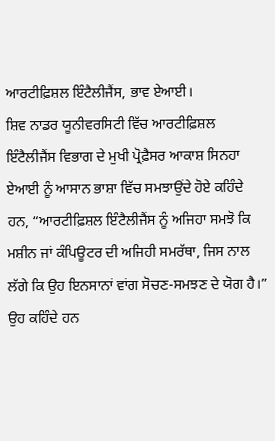ਆਰਟੀਫ਼ਿਸ਼ਲ ਇੰਟੈਲੀਜੈਂਸ, ਭਾਵ ਏਆਈ।
ਸ਼ਿਵ ਨਾਡਰ ਯੂਨੀਵਰਸਿਟੀ ਵਿੱਚ ਆਰਟੀਫ਼ਿਸ਼ਲ ਇੰਟੈਲੀਜੈਂਸ ਵਿਭਾਗ ਦੇ ਮੁਖੀ ਪ੍ਰੋਫ਼ੈਸਰ ਆਕਾਸ਼ ਸਿਨਹਾ ਏਆਈ ਨੂੰ ਆਸਾਨ ਭਾਸ਼ਾ ਵਿੱਚ ਸਮਝਾਉਂਦੇ ਹੋਏ ਕਹਿੰਦੇ ਹਨ, “ਆਰਟੀਫ਼ਿਸ਼ਲ ਇੰਟੈਲੀਜੈਂਸ ਨੂੰ ਅਜਿਹਾ ਸਮਝੋ ਕਿ ਮਸ਼ੀਨ ਜਾਂ ਕੰਪਿਊਟਰ ਦੀ ਅਜਿਹੀ ਸਮਰੱਥਾ, ਜਿਸ ਨਾਲ ਲੱਗੇ ਕਿ ਉਹ ਇਨਸਾਨਾਂ ਵਾਂਗ ਸੋਚਣ-ਸਮਝਣ ਦੇ ਯੋਗ ਹੈ।”
ਉਹ ਕਹਿੰਦੇ ਹਨ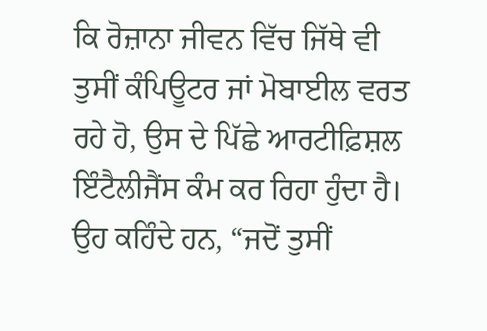ਕਿ ਰੋਜ਼ਾਨਾ ਜੀਵਨ ਵਿੱਚ ਜਿੱਥੇ ਵੀ ਤੁਸੀਂ ਕੰਪਿਊਟਰ ਜਾਂ ਮੋਬਾਈਲ ਵਰਤ ਰਹੇ ਹੋ, ਉਸ ਦੇ ਪਿੱਛੇ ਆਰਟੀਫ਼ਿਸ਼ਲ ਇੰਟੈਲੀਜੈਂਸ ਕੰਮ ਕਰ ਰਿਹਾ ਹੁੰਦਾ ਹੈ।
ਉਹ ਕਹਿੰਦੇ ਹਨ, “ਜਦੋਂ ਤੁਸੀਂ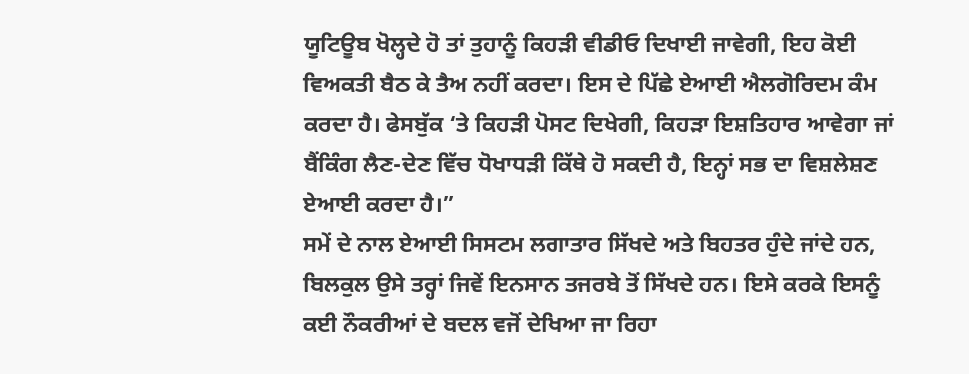ਯੂਟਿਊਬ ਖੋਲ੍ਹਦੇ ਹੋ ਤਾਂ ਤੁਹਾਨੂੰ ਕਿਹੜੀ ਵੀਡੀਓ ਦਿਖਾਈ ਜਾਵੇਗੀ, ਇਹ ਕੋਈ ਵਿਅਕਤੀ ਬੈਠ ਕੇ ਤੈਅ ਨਹੀਂ ਕਰਦਾ। ਇਸ ਦੇ ਪਿੱਛੇ ਏਆਈ ਐਲਗੋਰਿਦਮ ਕੰਮ ਕਰਦਾ ਹੈ। ਫੇਸਬੁੱਕ ‘ਤੇ ਕਿਹੜੀ ਪੋਸਟ ਦਿਖੇਗੀ, ਕਿਹੜਾ ਇਸ਼ਤਿਹਾਰ ਆਵੇਗਾ ਜਾਂ ਬੈਂਕਿੰਗ ਲੈਣ-ਦੇਣ ਵਿੱਚ ਧੋਖਾਧੜੀ ਕਿੱਥੇ ਹੋ ਸਕਦੀ ਹੈ, ਇਨ੍ਹਾਂ ਸਭ ਦਾ ਵਿਸ਼ਲੇਸ਼ਣ ਏਆਈ ਕਰਦਾ ਹੈ।”
ਸਮੇਂ ਦੇ ਨਾਲ ਏਆਈ ਸਿਸਟਮ ਲਗਾਤਾਰ ਸਿੱਖਦੇ ਅਤੇ ਬਿਹਤਰ ਹੁੰਦੇ ਜਾਂਦੇ ਹਨ, ਬਿਲਕੁਲ ਉਸੇ ਤਰ੍ਹਾਂ ਜਿਵੇਂ ਇਨਸਾਨ ਤਜਰਬੇ ਤੋਂ ਸਿੱਖਦੇ ਹਨ। ਇਸੇ ਕਰਕੇ ਇਸਨੂੰ ਕਈ ਨੌਕਰੀਆਂ ਦੇ ਬਦਲ ਵਜੋਂ ਦੇਖਿਆ ਜਾ ਰਿਹਾ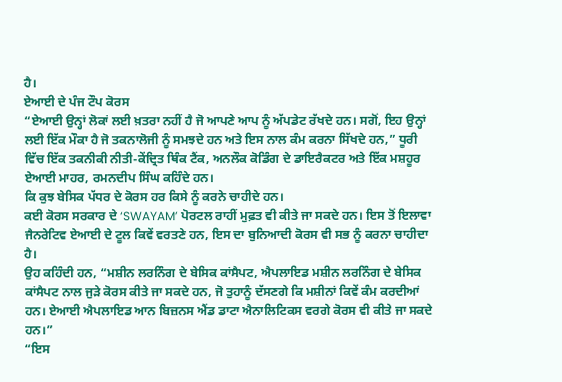ਹੈ।
ਏਆਈ ਦੇ ਪੰਜ ਟੌਪ ਕੋਰਸ
“ਏਆਈ ਉਨ੍ਹਾਂ ਲੋਕਾਂ ਲਈ ਖ਼ਤਰਾ ਨਹੀਂ ਹੈ ਜੋ ਆਪਣੇ ਆਪ ਨੂੰ ਅੱਪਡੇਟ ਰੱਖਦੇ ਹਨ। ਸਗੋਂ, ਇਹ ਉਨ੍ਹਾਂ ਲਈ ਇੱਕ ਮੌਕਾ ਹੈ ਜੋ ਤਕਨਾਲੋਜੀ ਨੂੰ ਸਮਝਦੇ ਹਨ ਅਤੇ ਇਸ ਨਾਲ ਕੰਮ ਕਰਨਾ ਸਿੱਖਦੇ ਹਨ,” ਧੂਰੀ ਵਿੱਚ ਇੱਕ ਤਕਨੀਕੀ ਨੀਤੀ-ਕੇਂਦ੍ਰਿਤ ਥਿੰਕ ਟੈਂਕ, ਅਨਲੌਕ ਕੋਡਿੰਗ ਦੇ ਡਾਇਰੈਕਟਰ ਅਤੇ ਇੱਕ ਮਸ਼ਹੂਰ ਏਆਈ ਮਾਹਰ, ਰਮਨਦੀਪ ਸਿੰਘ ਕਹਿੰਦੇ ਹਨ।
ਕਿ ਕੁਝ ਬੇਸਿਕ ਪੱਧਰ ਦੇ ਕੋਰਸ ਹਰ ਕਿਸੇ ਨੂੰ ਕਰਨੇ ਚਾਹੀਦੇ ਹਨ।
ਕਈ ਕੋਰਸ ਸਰਕਾਰ ਦੇ ‘SWAYAM’ ਪੋਰਟਲ ਰਾਹੀਂ ਮੁਫ਼ਤ ਵੀ ਕੀਤੇ ਜਾ ਸਕਦੇ ਹਨ। ਇਸ ਤੋਂ ਇਲਾਵਾ ਜੈਨਰੇਟਿਵ ਏਆਈ ਦੇ ਟੂਲ ਕਿਵੇਂ ਵਰਤਣੇ ਹਨ, ਇਸ ਦਾ ਬੁਨਿਆਦੀ ਕੋਰਸ ਵੀ ਸਭ ਨੂੰ ਕਰਨਾ ਚਾਹੀਦਾ ਹੈ।
ਉਹ ਕਹਿੰਦੀ ਹਨ, “ਮਸ਼ੀਨ ਲਰਨਿੰਗ ਦੇ ਬੇਸਿਕ ਕਾਂਸੈਪਟ, ਐਪਲਾਇਡ ਮਸ਼ੀਨ ਲਰਨਿੰਗ ਦੇ ਬੇਸਿਕ ਕਾਂਸੈਪਟ ਨਾਲ ਜੁੜੇ ਕੋਰਸ ਕੀਤੇ ਜਾ ਸਕਦੇ ਹਨ, ਜੋ ਤੁਹਾਨੂੰ ਦੱਸਣਗੇ ਕਿ ਮਸ਼ੀਨਾਂ ਕਿਵੇਂ ਕੰਮ ਕਰਦੀਆਂ ਹਨ। ਏਆਈ ਐਪਲਾਇਡ ਆਨ ਬਿਜ਼ਨਸ ਐਂਡ ਡਾਟਾ ਐਨਾਲਿਟਿਕਸ ਵਰਗੇ ਕੋਰਸ ਵੀ ਕੀਤੇ ਜਾ ਸਕਦੇ ਹਨ।”
“ਇਸ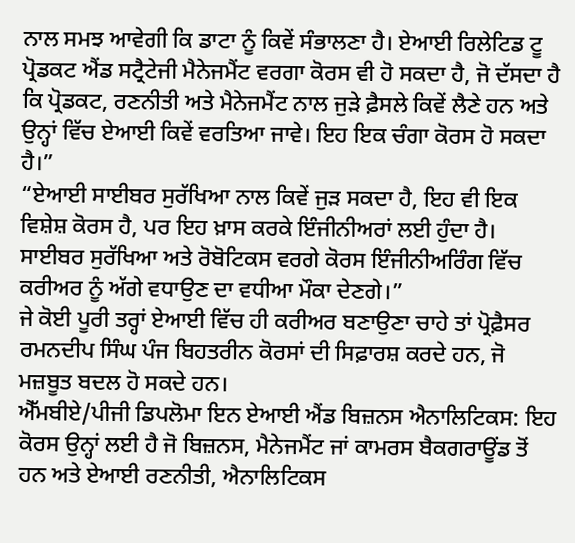ਨਾਲ ਸਮਝ ਆਵੇਗੀ ਕਿ ਡਾਟਾ ਨੂੰ ਕਿਵੇਂ ਸੰਭਾਲਣਾ ਹੈ। ਏਆਈ ਰਿਲੇਟਿਡ ਟੂ ਪ੍ਰੋਡਕਟ ਐਂਡ ਸਟ੍ਰੈਟੇਜੀ ਮੈਨੇਜਮੈਂਟ ਵਰਗਾ ਕੋਰਸ ਵੀ ਹੋ ਸਕਦਾ ਹੈ, ਜੋ ਦੱਸਦਾ ਹੈ ਕਿ ਪ੍ਰੋਡਕਟ, ਰਣਨੀਤੀ ਅਤੇ ਮੈਨੇਜਮੈਂਟ ਨਾਲ ਜੁੜੇ ਫ਼ੈਸਲੇ ਕਿਵੇਂ ਲੈਣੇ ਹਨ ਅਤੇ ਉਨ੍ਹਾਂ ਵਿੱਚ ਏਆਈ ਕਿਵੇਂ ਵਰਤਿਆ ਜਾਵੇ। ਇਹ ਇਕ ਚੰਗਾ ਕੋਰਸ ਹੋ ਸਕਦਾ ਹੈ।”
“ਏਆਈ ਸਾਈਬਰ ਸੁਰੱਖਿਆ ਨਾਲ ਕਿਵੇਂ ਜੁੜ ਸਕਦਾ ਹੈ, ਇਹ ਵੀ ਇਕ ਵਿਸ਼ੇਸ਼ ਕੋਰਸ ਹੈ, ਪਰ ਇਹ ਖ਼ਾਸ ਕਰਕੇ ਇੰਜੀਨੀਅਰਾਂ ਲਈ ਹੁੰਦਾ ਹੈ। ਸਾਈਬਰ ਸੁਰੱਖਿਆ ਅਤੇ ਰੋਬੋਟਿਕਸ ਵਰਗੇ ਕੋਰਸ ਇੰਜੀਨੀਅਰਿੰਗ ਵਿੱਚ ਕਰੀਅਰ ਨੂੰ ਅੱਗੇ ਵਧਾਉਣ ਦਾ ਵਧੀਆ ਮੌਕਾ ਦੇਣਗੇ।”
ਜੇ ਕੋਈ ਪੂਰੀ ਤਰ੍ਹਾਂ ਏਆਈ ਵਿੱਚ ਹੀ ਕਰੀਅਰ ਬਣਾਉਣਾ ਚਾਹੇ ਤਾਂ ਪ੍ਰੋਫ਼ੈਸਰ ਰਮਨਦੀਪ ਸਿੰਘ ਪੰਜ ਬਿਹਤਰੀਨ ਕੋਰਸਾਂ ਦੀ ਸਿਫ਼ਾਰਸ਼ ਕਰਦੇ ਹਨ, ਜੋ ਮਜ਼ਬੂਤ ਬਦਲ ਹੋ ਸਕਦੇ ਹਨ।
ਐੱਮਬੀਏ/ਪੀਜੀ ਡਿਪਲੋਮਾ ਇਨ ਏਆਈ ਐਂਡ ਬਿਜ਼ਨਸ ਐਨਾਲਿਟਿਕਸ: ਇਹ ਕੋਰਸ ਉਨ੍ਹਾਂ ਲਈ ਹੈ ਜੋ ਬਿਜ਼ਨਸ, ਮੈਨੇਜਮੈਂਟ ਜਾਂ ਕਾਮਰਸ ਬੈਕਗਰਾਊਂਡ ਤੋਂ ਹਨ ਅਤੇ ਏਆਈ ਰਣਨੀਤੀ, ਐਨਾਲਿਟਿਕਸ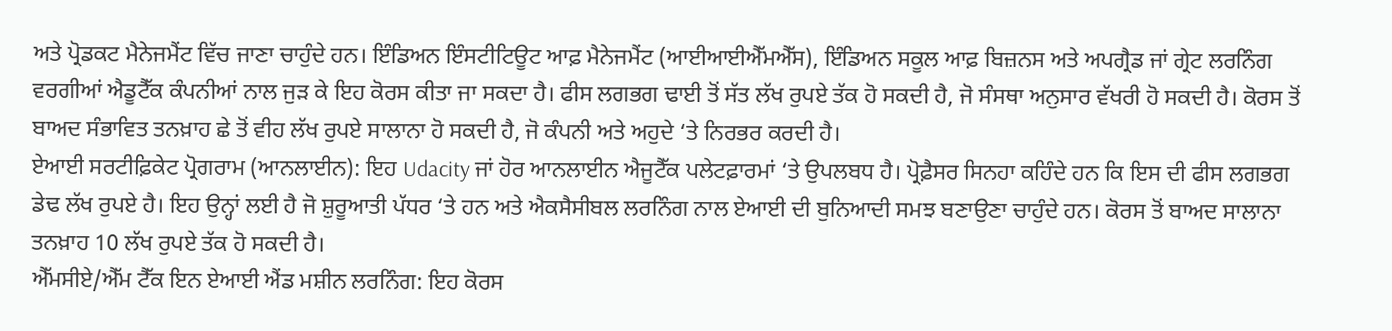ਅਤੇ ਪ੍ਰੋਡਕਟ ਮੈਨੇਜਮੈਂਟ ਵਿੱਚ ਜਾਣਾ ਚਾਹੁੰਦੇ ਹਨ। ਇੰਡਿਅਨ ਇੰਸਟੀਟਿਊਟ ਆਫ਼ ਮੈਨੇਜਮੈਂਟ (ਆਈਆਈਐੱਮਐੱਸ), ਇੰਡਿਅਨ ਸਕੂਲ ਆਫ਼ ਬਿਜ਼ਨਸ ਅਤੇ ਅਪਗ੍ਰੈਡ ਜਾਂ ਗ੍ਰੇਟ ਲਰਨਿੰਗ ਵਰਗੀਆਂ ਐਡੂਟੈੱਕ ਕੰਪਨੀਆਂ ਨਾਲ ਜੁੜ ਕੇ ਇਹ ਕੋਰਸ ਕੀਤਾ ਜਾ ਸਕਦਾ ਹੈ। ਫੀਸ ਲਗਭਗ ਢਾਈ ਤੋਂ ਸੱਤ ਲੱਖ ਰੁਪਏ ਤੱਕ ਹੋ ਸਕਦੀ ਹੈ, ਜੋ ਸੰਸਥਾ ਅਨੁਸਾਰ ਵੱਖਰੀ ਹੋ ਸਕਦੀ ਹੈ। ਕੋਰਸ ਤੋਂ ਬਾਅਦ ਸੰਭਾਵਿਤ ਤਨਖ਼ਾਹ ਛੇ ਤੋਂ ਵੀਹ ਲੱਖ ਰੁਪਏ ਸਾਲਾਨਾ ਹੋ ਸਕਦੀ ਹੈ, ਜੋ ਕੰਪਨੀ ਅਤੇ ਅਹੁਦੇ ‘ਤੇ ਨਿਰਭਰ ਕਰਦੀ ਹੈ।
ਏਆਈ ਸਰਟੀਫ਼ਿਕੇਟ ਪ੍ਰੋਗਰਾਮ (ਆਨਲਾਈਨ): ਇਹ Udacity ਜਾਂ ਹੋਰ ਆਨਲਾਈਨ ਐਜੂਟੈੱਕ ਪਲੇਟਫ਼ਾਰਮਾਂ ‘ਤੇ ਉਪਲਬਧ ਹੈ। ਪ੍ਰੋਫ਼ੈਸਰ ਸਿਨਹਾ ਕਹਿੰਦੇ ਹਨ ਕਿ ਇਸ ਦੀ ਫੀਸ ਲਗਭਗ ਡੇਢ ਲੱਖ ਰੁਪਏ ਹੈ। ਇਹ ਉਨ੍ਹਾਂ ਲਈ ਹੈ ਜੋ ਸ਼ੁਰੂਆਤੀ ਪੱਧਰ ‘ਤੇ ਹਨ ਅਤੇ ਐਕਸੈਸੀਬਲ ਲਰਨਿੰਗ ਨਾਲ ਏਆਈ ਦੀ ਬੁਨਿਆਦੀ ਸਮਝ ਬਣਾਉਣਾ ਚਾਹੁੰਦੇ ਹਨ। ਕੋਰਸ ਤੋਂ ਬਾਅਦ ਸਾਲਾਨਾ ਤਨਖ਼ਾਹ 10 ਲੱਖ ਰੁਪਏ ਤੱਕ ਹੋ ਸਕਦੀ ਹੈ।
ਐੱਮਸੀਏ/ਐੱਮ ਟੈੱਕ ਇਨ ਏਆਈ ਐਂਡ ਮਸ਼ੀਨ ਲਰਨਿੰਗ: ਇਹ ਕੋਰਸ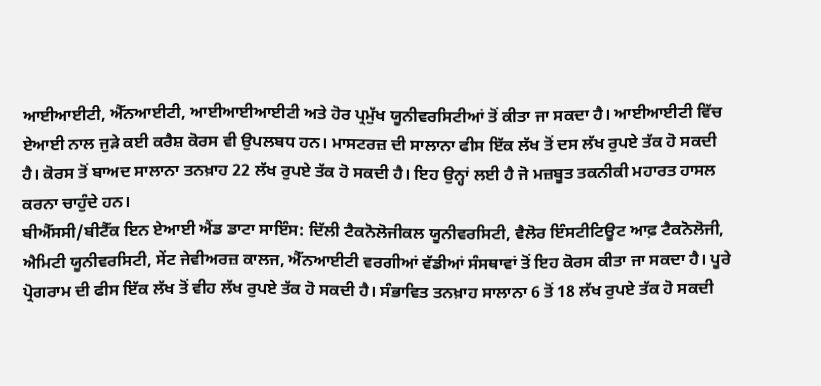ਆਈਆਈਟੀ, ਐੱਨਆਈਟੀ, ਆਈਆਈਆਈਟੀ ਅਤੇ ਹੋਰ ਪ੍ਰਮੁੱਖ ਯੂਨੀਵਰਸਿਟੀਆਂ ਤੋਂ ਕੀਤਾ ਜਾ ਸਕਦਾ ਹੈ। ਆਈਆਈਟੀ ਵਿੱਚ ਏਆਈ ਨਾਲ ਜੁੜੇ ਕਈ ਕਰੈਸ਼ ਕੋਰਸ ਵੀ ਉਪਲਬਧ ਹਨ। ਮਾਸਟਰਜ਼ ਦੀ ਸਾਲਾਨਾ ਫੀਸ ਇੱਕ ਲੱਖ ਤੋਂ ਦਸ ਲੱਖ ਰੁਪਏ ਤੱਕ ਹੋ ਸਕਦੀ ਹੈ। ਕੋਰਸ ਤੋਂ ਬਾਅਦ ਸਾਲਾਨਾ ਤਨਖ਼ਾਹ 22 ਲੱਖ ਰੁਪਏ ਤੱਕ ਹੋ ਸਕਦੀ ਹੈ। ਇਹ ਉਨ੍ਹਾਂ ਲਈ ਹੈ ਜੋ ਮਜ਼ਬੂਤ ਤਕਨੀਕੀ ਮਹਾਰਤ ਹਾਸਲ ਕਰਨਾ ਚਾਹੁੰਦੇ ਹਨ।
ਬੀਐੱਸਸੀ/ਬੀਟੈੱਕ ਇਨ ਏਆਈ ਐਂਡ ਡਾਟਾ ਸਾਇੰਸ: ਦਿੱਲੀ ਟੈਕਨੋਲੋਜੀਕਲ ਯੂਨੀਵਰਸਿਟੀ, ਵੈਲੋਰ ਇੰਸਟੀਟਿਊਟ ਆਫ਼ ਟੈਕਨੋਲੋਜੀ, ਐਮਿਟੀ ਯੂਨੀਵਰਸਿਟੀ, ਸੇਂਟ ਜੇਵੀਅਰਜ਼ ਕਾਲਜ, ਐੱਨਆਈਟੀ ਵਰਗੀਆਂ ਵੱਡੀਆਂ ਸੰਸਥਾਵਾਂ ਤੋਂ ਇਹ ਕੋਰਸ ਕੀਤਾ ਜਾ ਸਕਦਾ ਹੈ। ਪੂਰੇ ਪ੍ਰੋਗਰਾਮ ਦੀ ਫੀਸ ਇੱਕ ਲੱਖ ਤੋਂ ਵੀਹ ਲੱਖ ਰੁਪਏ ਤੱਕ ਹੋ ਸਕਦੀ ਹੈ। ਸੰਭਾਵਿਤ ਤਨਖ਼ਾਹ ਸਾਲਾਨਾ 6 ਤੋਂ 18 ਲੱਖ ਰੁਪਏ ਤੱਕ ਹੋ ਸਕਦੀ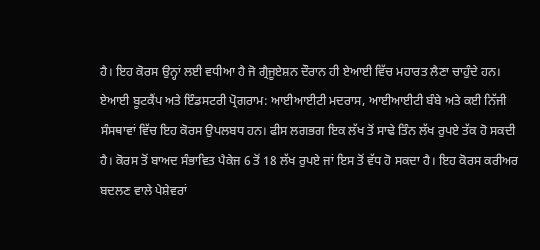ਹੈ। ਇਹ ਕੋਰਸ ਉਨ੍ਹਾਂ ਲਈ ਵਧੀਆ ਹੈ ਜੋ ਗ੍ਰੈਜੂਏਸ਼ਨ ਦੌਰਾਨ ਹੀ ਏਆਈ ਵਿੱਚ ਮਹਾਰਤ ਲੈਣਾ ਚਾਹੁੰਦੇ ਹਨ।
ਏਆਈ ਬੂਟਕੈਂਪ ਅਤੇ ਇੰਡਸਟਰੀ ਪ੍ਰੋਗਰਾਮ: ਆਈਆਈਟੀ ਮਦਰਾਸ, ਆਈਆਈਟੀ ਬੰਬੇ ਅਤੇ ਕਈ ਨਿੱਜੀ ਸੰਸਥਾਵਾਂ ਵਿੱਚ ਇਹ ਕੋਰਸ ਉਪਲਬਧ ਹਨ। ਫੀਸ ਲਗਭਗ ਇਕ ਲੱਖ ਤੋਂ ਸਾਢੇ ਤਿੰਨ ਲੱਖ ਰੁਪਏ ਤੱਕ ਹੋ ਸਕਦੀ ਹੈ। ਕੋਰਸ ਤੋਂ ਬਾਅਦ ਸੰਭਾਵਿਤ ਪੈਕੇਜ 6 ਤੋਂ 18 ਲੱਖ ਰੁਪਏ ਜਾਂ ਇਸ ਤੋਂ ਵੱਧ ਹੋ ਸਕਦਾ ਹੈ। ਇਹ ਕੋਰਸ ਕਰੀਅਰ ਬਦਲਣ ਵਾਲੇ ਪੇਸ਼ੇਵਰਾਂ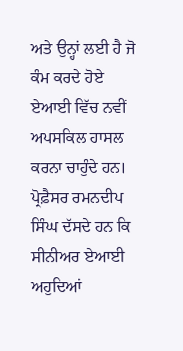ਅਤੇ ਉਨ੍ਹਾਂ ਲਈ ਹੈ ਜੋ ਕੰਮ ਕਰਦੇ ਹੋਏ ਏਆਈ ਵਿੱਚ ਨਵੀਂ ਅਪਸਕਿਲ ਹਾਸਲ ਕਰਨਾ ਚਾਹੁੰਦੇ ਹਨ।
ਪ੍ਰੋਫ਼ੈਸਰ ਰਮਨਦੀਪ ਸਿੰਘ ਦੱਸਦੇ ਹਨ ਕਿ ਸੀਨੀਅਰ ਏਆਈ ਅਹੁਦਿਆਂ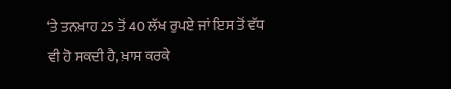‘ਤੇ ਤਨਖ਼ਾਹ 25 ਤੋਂ 40 ਲੱਖ ਰੁਪਏ ਜਾਂ ਇਸ ਤੋਂ ਵੱਧ ਵੀ ਹੋ ਸਕਦੀ ਹੈ, ਖ਼ਾਸ ਕਰਕੇ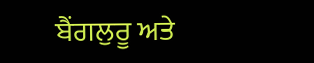ਬੈਂਗਲੁਰੂ ਅਤੇ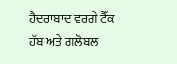ਹੈਦਰਾਬਾਦ ਵਰਗੇ ਟੈੱਕ ਹੱਬ ਅਤੇ ਗਲੋਬਲ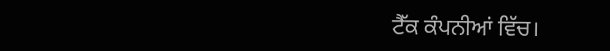ਟੈੱਕ ਕੰਪਨੀਆਂ ਵਿੱਚ।